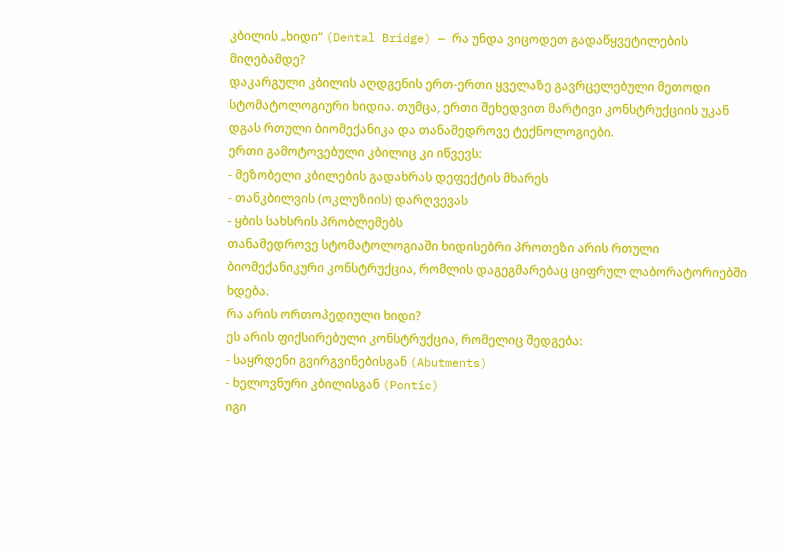კბილის „ხიდი“ (Dental Bridge) — რა უნდა ვიცოდეთ გადაწყვეტილების მიღებამდე?
დაკარგული კბილის აღდგენის ერთ-ერთი ყველაზე გავრცელებული მეთოდი სტომატოლოგიური ხიდია. თუმცა, ერთი შეხედვით მარტივი კონსტრუქციის უკან დგას რთული ბიომექანიკა და თანამედროვე ტექნოლოგიები.
ერთი გამოტოვებული კბილიც კი იწვევს:
- მეზობელი კბილების გადახრას დეფექტის მხარეს
- თანკბილვის (ოკლუზიის) დარღვევას
- ყბის სახსრის პრობლემებს
თანამედროვე სტომატოლოგიაში ხიდისებრი პროთეზი არის რთული ბიომექანიკური კონსტრუქცია, რომლის დაგეგმარებაც ციფრულ ლაბორატორიებში ხდება.
რა არის ორთოპედიული ხიდი?
ეს არის ფიქსირებული კონსტრუქცია, რომელიც შედგება:
- საყრდენი გვირგვინებისგან (Abutments)
- ხელოვნური კბილისგან (Pontic)
იგი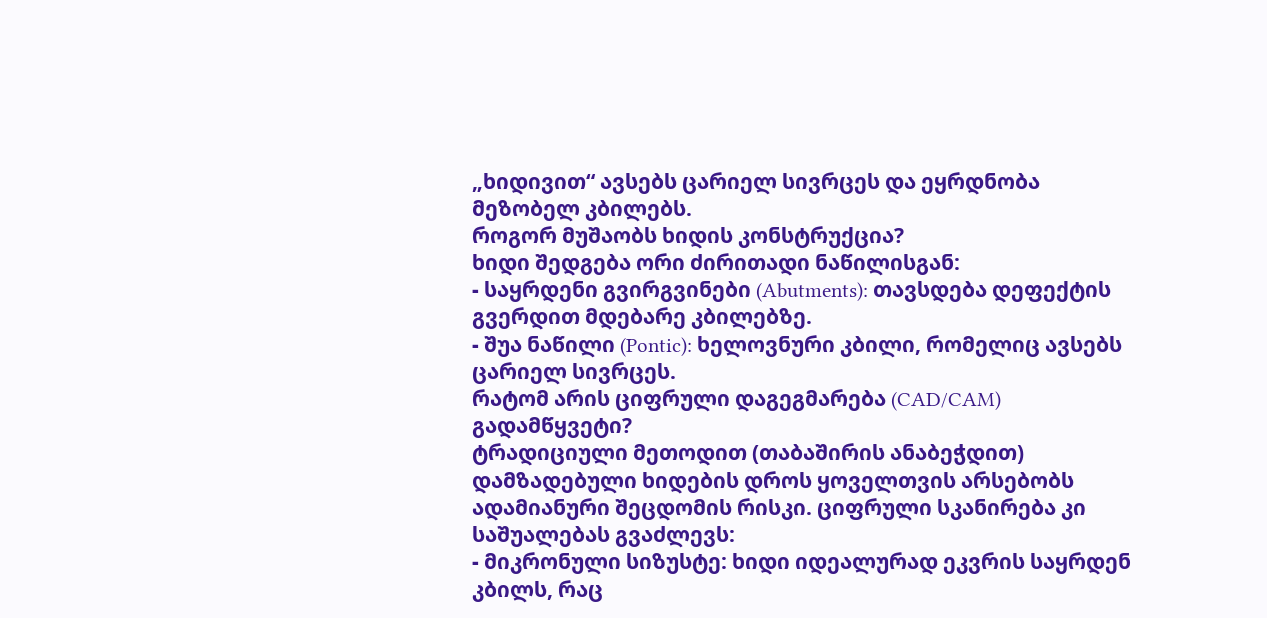„ხიდივით“ ავსებს ცარიელ სივრცეს და ეყრდნობა მეზობელ კბილებს.
როგორ მუშაობს ხიდის კონსტრუქცია?
ხიდი შედგება ორი ძირითადი ნაწილისგან:
- საყრდენი გვირგვინები (Abutments): თავსდება დეფექტის გვერდით მდებარე კბილებზე.
- შუა ნაწილი (Pontic): ხელოვნური კბილი, რომელიც ავსებს ცარიელ სივრცეს.
რატომ არის ციფრული დაგეგმარება (CAD/CAM) გადამწყვეტი?
ტრადიციული მეთოდით (თაბაშირის ანაბეჭდით) დამზადებული ხიდების დროს ყოველთვის არსებობს ადამიანური შეცდომის რისკი. ციფრული სკანირება კი საშუალებას გვაძლევს:
- მიკრონული სიზუსტე: ხიდი იდეალურად ეკვრის საყრდენ კბილს, რაც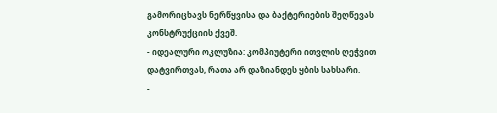გამორიცხავს ნერწყვისა და ბაქტერიების შეღწევას კონსტრუქციის ქვეშ.
- იდეალური ოკლუზია: კომპიუტერი ითვლის ღეჭვით დატვირთვას, რათა არ დაზიანდეს ყბის სახსარი.
-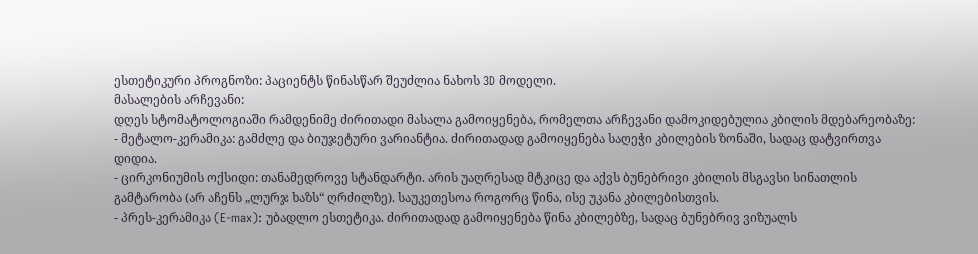ესთეტიკური პროგნოზი: პაციენტს წინასწარ შეუძლია ნახოს 3D მოდელი.
მასალების არჩევანი:
დღეს სტომატოლოგიაში რამდენიმე ძირითადი მასალა გამოიყენება, რომელთა არჩევანი დამოკიდებულია კბილის მდებარეობაზე:
- მეტალო-კერამიკა: გამძლე და ბიუჯეტური ვარიანტია. ძირითადად გამოიყენება საღეჭი კბილების ზონაში, სადაც დატვირთვა დიდია.
- ცირკონიუმის ოქსიდი: თანამედროვე სტანდარტი. არის უაღრესად მტკიცე და აქვს ბუნებრივი კბილის მსგავსი სინათლის გამტარობა (არ აჩენს „ლურჯ ხაზს“ ღრძილზე). საუკეთესოა როგორც წინა, ისე უკანა კბილებისთვის.
- პრეს-კერამიკა (E-max): უბადლო ესთეტიკა. ძირითადად გამოიყენება წინა კბილებზე, სადაც ბუნებრივ ვიზუალს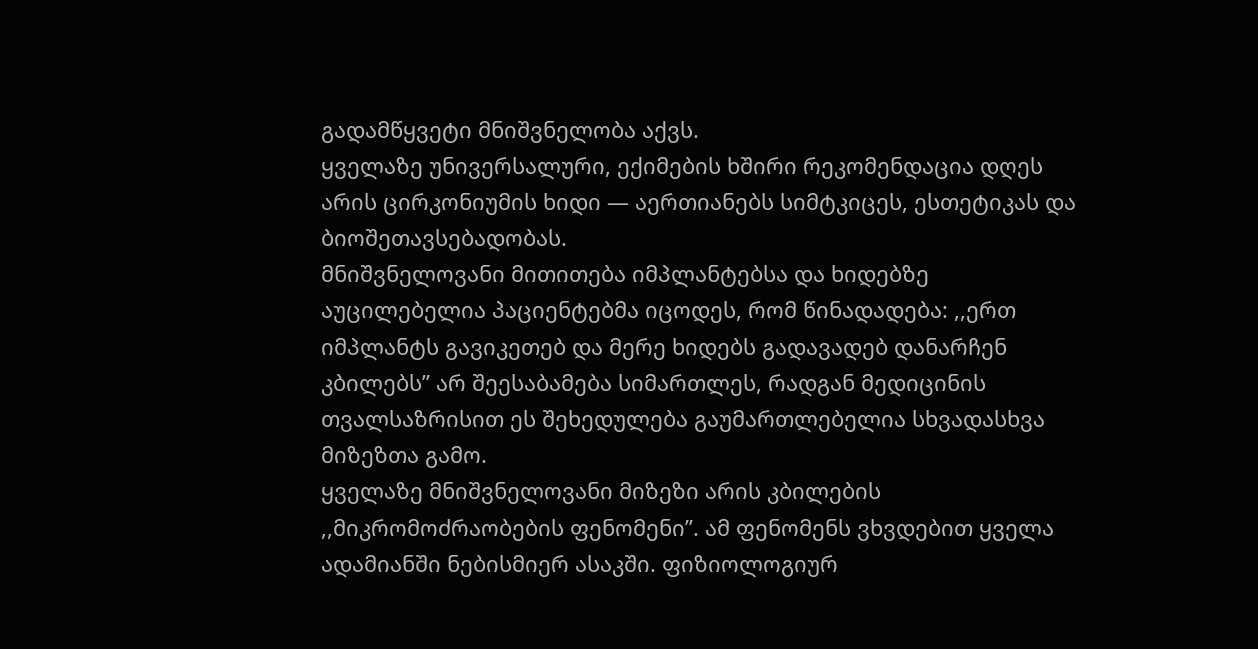გადამწყვეტი მნიშვნელობა აქვს.
ყველაზე უნივერსალური, ექიმების ხშირი რეკომენდაცია დღეს არის ცირკონიუმის ხიდი — აერთიანებს სიმტკიცეს, ესთეტიკას და ბიოშეთავსებადობას.
მნიშვნელოვანი მითითება იმპლანტებსა და ხიდებზე
აუცილებელია პაციენტებმა იცოდეს, რომ წინადადება: ,,ერთ იმპლანტს გავიკეთებ და მერე ხიდებს გადავადებ დანარჩენ კბილებს” არ შეესაბამება სიმართლეს, რადგან მედიცინის თვალსაზრისით ეს შეხედულება გაუმართლებელია სხვადასხვა მიზეზთა გამო.
ყველაზე მნიშვნელოვანი მიზეზი არის კბილების ,,მიკრომოძრაობების ფენომენი”. ამ ფენომენს ვხვდებით ყველა ადამიანში ნებისმიერ ასაკში. ფიზიოლოგიურ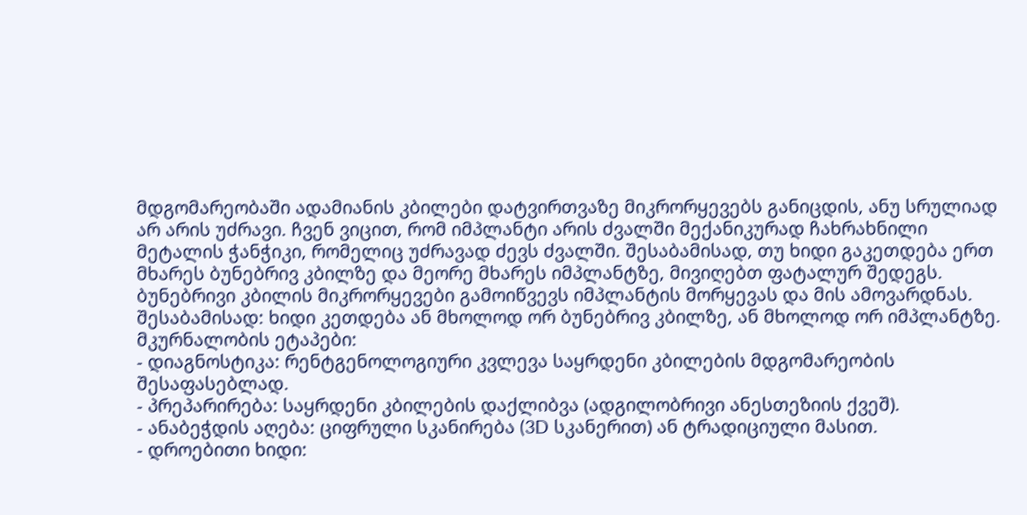მდგომარეობაში ადამიანის კბილები დატვირთვაზე მიკრორყევებს განიცდის, ანუ სრულიად არ არის უძრავი. ჩვენ ვიცით, რომ იმპლანტი არის ძვალში მექანიკურად ჩახრახნილი მეტალის ჭანჭიკი, რომელიც უძრავად ძევს ძვალში. შესაბამისად, თუ ხიდი გაკეთდება ერთ მხარეს ბუნებრივ კბილზე და მეორე მხარეს იმპლანტზე, მივიღებთ ფატალურ შედეგს. ბუნებრივი კბილის მიკრორყევები გამოიწვევს იმპლანტის მორყევას და მის ამოვარდნას.
შესაბამისად: ხიდი კეთდება ან მხოლოდ ორ ბუნებრივ კბილზე, ან მხოლოდ ორ იმპლანტზე.
მკურნალობის ეტაპები:
- დიაგნოსტიკა: რენტგენოლოგიური კვლევა საყრდენი კბილების მდგომარეობის შესაფასებლად.
- პრეპარირება: საყრდენი კბილების დაქლიბვა (ადგილობრივი ანესთეზიის ქვეშ).
- ანაბეჭდის აღება: ციფრული სკანირება (3D სკანერით) ან ტრადიციული მასით.
- დროებითი ხიდი: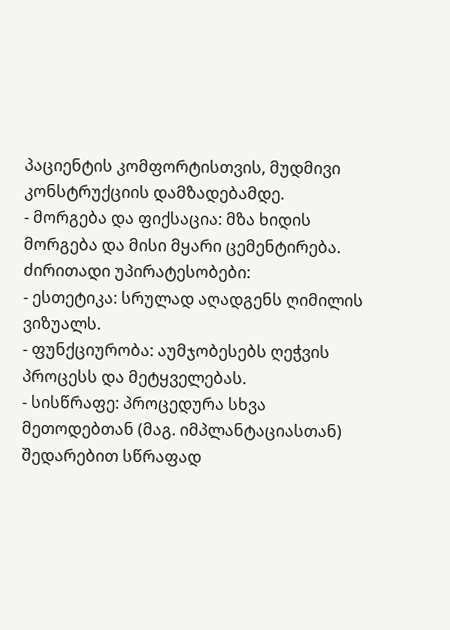პაციენტის კომფორტისთვის, მუდმივი კონსტრუქციის დამზადებამდე.
- მორგება და ფიქსაცია: მზა ხიდის მორგება და მისი მყარი ცემენტირება.
ძირითადი უპირატესობები:
- ესთეტიკა: სრულად აღადგენს ღიმილის ვიზუალს.
- ფუნქციურობა: აუმჯობესებს ღეჭვის პროცესს და მეტყველებას.
- სისწრაფე: პროცედურა სხვა მეთოდებთან (მაგ. იმპლანტაციასთან) შედარებით სწრაფად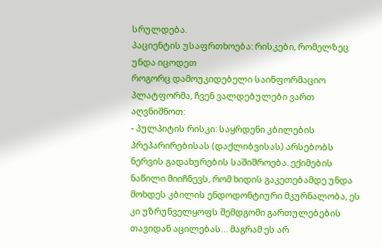სრულდება.
პაციენტის უსაფრთხოება: რისკები, რომელზეც უნდა იცოდეთ
როგორც დამოუკიდებელი საინფორმაციო პლატფორმა, ჩვენ ვალდებულები ვართ აღვნიშნოთ:
- პულპიტის რისკი: საყრდენი კბილების პრეპარირებისას (დაქლიბვისას) არსებობს ნერვის გადახურების საშიშროება. ექიმების ნაწილი მიიჩნევს, რომ ხიდის გაკეთებამდე უნდა მოხდეს კბილის ენდოდონტიური მკურნალობა, ეს კი უზრუნველყოფს შემდგომი გართულებების თავიდან აცილებას… მაგრამ ეს არ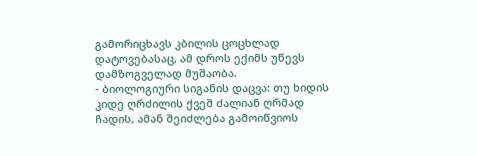გამორიცხავს კბილის ცოცხლად დატოვებასაც, ამ დროს ექიმს უწევს დამზოგველად მუშაობა.
- ბიოლოგიური სიგანის დაცვა: თუ ხიდის კიდე ღრძილის ქვეშ ძალიან ღრმად ჩადის, ამან შეიძლება გამოიწვიოს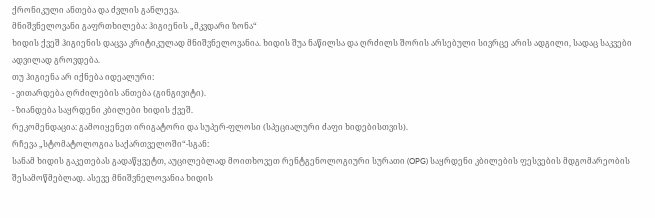ქრონიკული ანთება და ძვლის განლევა.
მნიშვნელოვანი გაფრთხილება: ჰიგიენის „მკვდარი ზონა“
ხიდის ქვეშ ჰიგიენის დაცვა კრიტიკულად მნიშვნელოვანია. ხიდის შუა ნაწილსა და ღრძილს შორის არსებული სივრცე არის ადგილი, სადაც საკვები ადვილად გროვდება.
თუ ჰიგიენა არ იქნება იდეალური:
- ვითარდება ღრძილების ანთება (გინგივიტი).
- ზიანდება საყრდენი კბილები ხიდის ქვეშ.
რეკომენდაცია: გამოიყენეთ ირიგატორი და სუპერ-ფლოსი (სპეციალური ძაფი ხიდებისთვის).
რჩევა „სტომატოლოგია საქართველოში“-სგან:
სანამ ხიდის გაკეთებას გადაწყვეტთ, აუცილებლად მოითხოვეთ რენტგენოლოგიური სურათი (OPG) საყრდენი კბილების ფესვების მდგომარეობის შესამოწმებლად. ასევე მნიშვნელოვანია ხიდის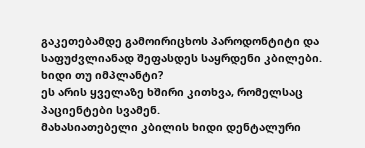გაკეთებამდე გამოირიცხოს პაროდონტიტი და საფუძვლიანად შეფასდეს საყრდენი კბილები.
ხიდი თუ იმპლანტი?
ეს არის ყველაზე ხშირი კითხვა, რომელსაც პაციენტები სვამენ.
მახასიათებელი კბილის ხიდი დენტალური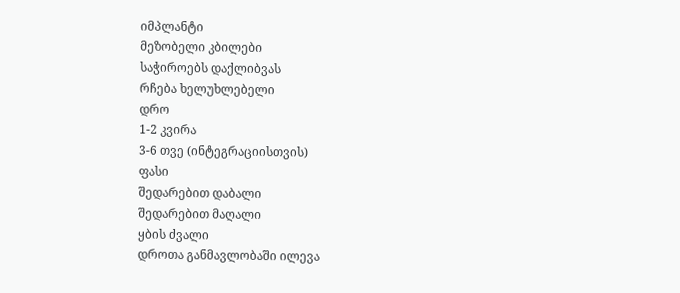იმპლანტი
მეზობელი კბილები
საჭიროებს დაქლიბვას
რჩება ხელუხლებელი
დრო
1-2 კვირა
3-6 თვე (ინტეგრაციისთვის)
ფასი
შედარებით დაბალი
შედარებით მაღალი
ყბის ძვალი
დროთა განმავლობაში ილევა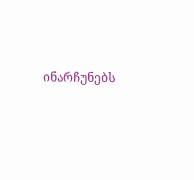ინარჩუნებს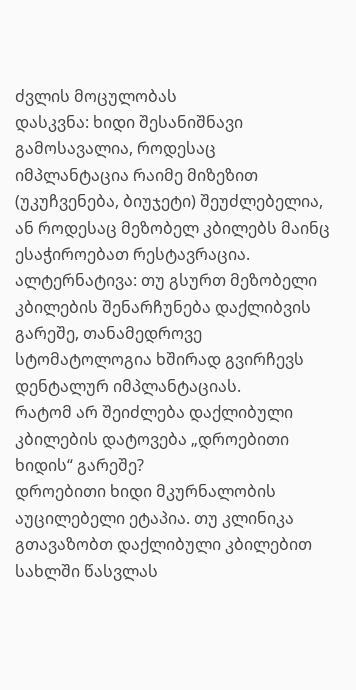ძვლის მოცულობას
დასკვნა: ხიდი შესანიშნავი გამოსავალია, როდესაც იმპლანტაცია რაიმე მიზეზით (უკუჩვენება, ბიუჯეტი) შეუძლებელია, ან როდესაც მეზობელ კბილებს მაინც ესაჭიროებათ რესტავრაცია.
ალტერნატივა: თუ გსურთ მეზობელი კბილების შენარჩუნება დაქლიბვის გარეშე, თანამედროვე სტომატოლოგია ხშირად გვირჩევს დენტალურ იმპლანტაციას.
რატომ არ შეიძლება დაქლიბული კბილების დატოვება „დროებითი ხიდის“ გარეშე?
დროებითი ხიდი მკურნალობის აუცილებელი ეტაპია. თუ კლინიკა გთავაზობთ დაქლიბული კბილებით სახლში წასვლას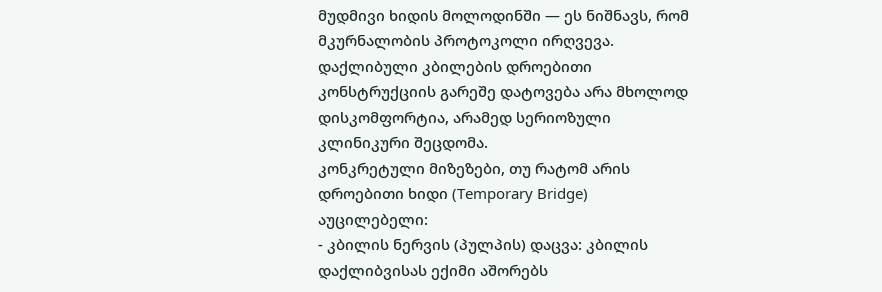მუდმივი ხიდის მოლოდინში — ეს ნიშნავს, რომ მკურნალობის პროტოკოლი ირღვევა. დაქლიბული კბილების დროებითი კონსტრუქციის გარეშე დატოვება არა მხოლოდ დისკომფორტია, არამედ სერიოზული კლინიკური შეცდომა.
კონკრეტული მიზეზები, თუ რატომ არის დროებითი ხიდი (Temporary Bridge) აუცილებელი:
- კბილის ნერვის (პულპის) დაცვა: კბილის დაქლიბვისას ექიმი აშორებს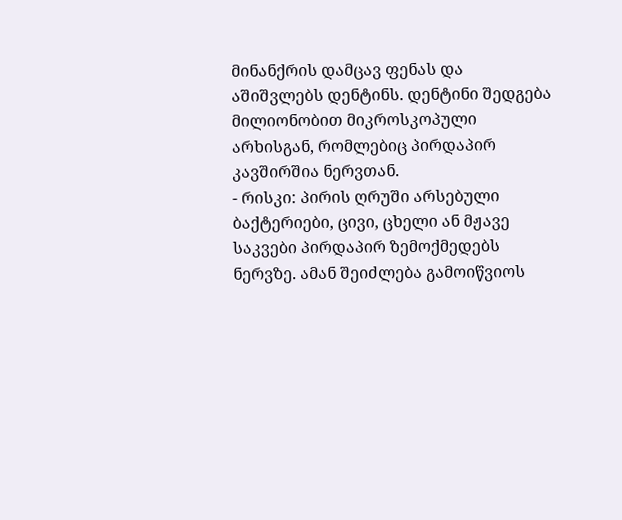მინანქრის დამცავ ფენას და აშიშვლებს დენტინს. დენტინი შედგება მილიონობით მიკროსკოპული არხისგან, რომლებიც პირდაპირ კავშირშია ნერვთან.
- რისკი: პირის ღრუში არსებული ბაქტერიები, ცივი, ცხელი ან მჟავე საკვები პირდაპირ ზემოქმედებს ნერვზე. ამან შეიძლება გამოიწვიოს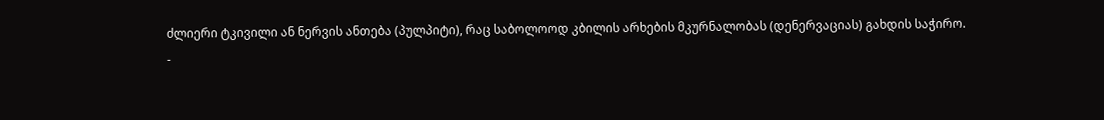ძლიერი ტკივილი ან ნერვის ანთება (პულპიტი), რაც საბოლოოდ კბილის არხების მკურნალობას (დენერვაციას) გახდის საჭირო.
-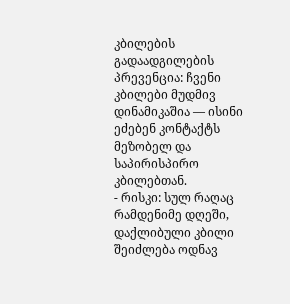კბილების გადაადგილების პრევენცია: ჩვენი კბილები მუდმივ დინამიკაშია — ისინი ეძებენ კონტაქტს მეზობელ და საპირისპირო კბილებთან.
- რისკი: სულ რაღაც რამდენიმე დღეში, დაქლიბული კბილი შეიძლება ოდნავ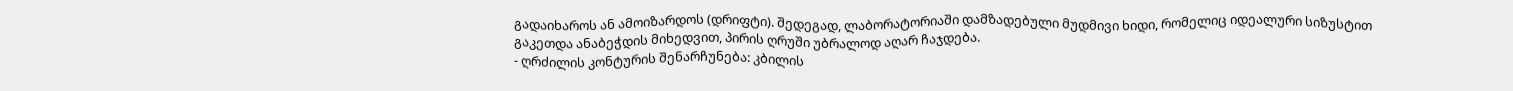გადაიხაროს ან ამოიზარდოს (დრიფტი). შედეგად, ლაბორატორიაში დამზადებული მუდმივი ხიდი, რომელიც იდეალური სიზუსტით გაკეთდა ანაბეჭდის მიხედვით, პირის ღრუში უბრალოდ აღარ ჩაჯდება.
- ღრძილის კონტურის შენარჩუნება: კბილის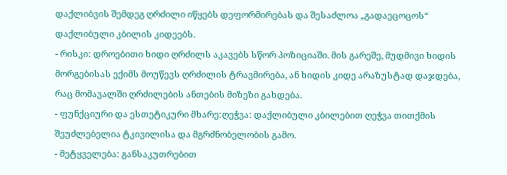დაქლიბვის შემდეგ ღრძილი იწყებს დეფორმირებას და შესაძლოა „გადაეცოცოს“ დაქლიბული კბილის კიდეებს.
- რისკი: დროებითი ხიდი ღრძილს აკავებს სწორ პოზიციაში. მის გარეშე, მუდმივი ხიდის მორგებისას ექიმს მოუწევს ღრძილის ტრავმირება, ან ხიდის კიდე არაზუსტად დაჯდება, რაც მომავალში ღრძილების ანთების მიზეზი გახდება.
- ფუნქციური და ესთეტიკური მხარე:ღეჭვა: დაქლიბული კბილებით ღეჭვა თითქმის შეუძლებელია ტკივილისა და მგრძნობელობის გამო.
- მეტყველება: განსაკუთრებით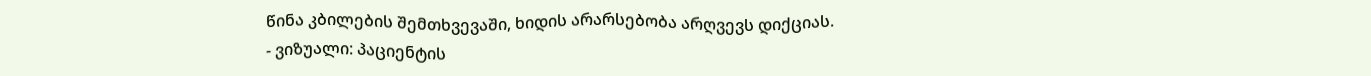წინა კბილების შემთხვევაში, ხიდის არარსებობა არღვევს დიქციას.
- ვიზუალი: პაციენტის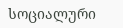სოციალური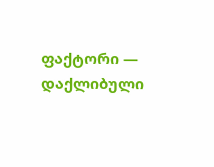ფაქტორი — დაქლიბული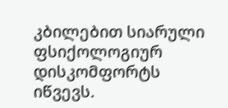კბილებით სიარული ფსიქოლოგიურ დისკომფორტს იწვევს.